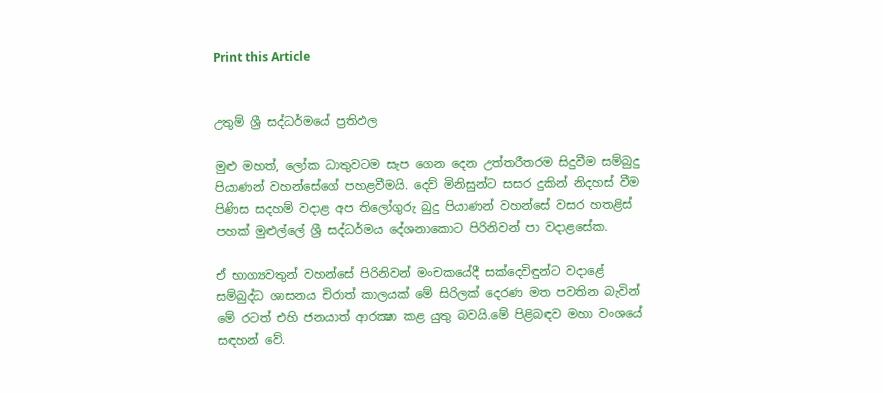Print this Article


උතුම් ශ්‍රී සද්ධර්මයේ ප්‍රතිඵල

මුළු මහත්, ලෝක ධාතුවටම සැප ගෙන දෙන උත්තරීතරම සිදුවීම සම්බුදු පියාණන් වහන්සේගේ පහළවීමයි. දෙව් මිනිසුන්ට සසර දුකින් නිදහස් වීම පිණිස සදහම් වදාළ අප තිලෝගුරු බුදු පියාණන් වහන්සේ වසර හතළිස් පහක් මුළුල්ලේ ශ්‍රී සද්ධර්මය දේශනාකොට පිරිනිවන් පා වදාළසේක.

ඒ භාග්‍යවතුන් වහන්සේ පිරිනිවන් මංචකයේදී සක්දෙවිඳුන්ට වදාළේ සම්බුද්ධ ශාසනය චිරාත් කාලයක් මේ සිරිලක් දෙරණ මත පවතින බැවින් මේ රටත් එහි ජනයාත් ආරක්‍ෂා කළ යුතු බවයි.මේ පිළිබඳව මහා වංශයේ සඳහන් වේ.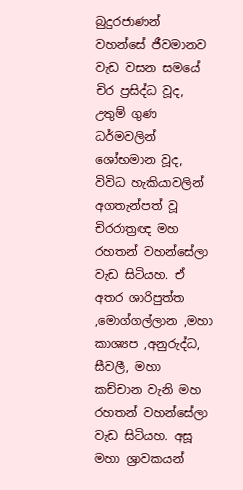බුදුරජාණන් වහන්සේ ජීවමානව වැඩ වසන සමයේ චිර ප්‍රසිද්ධ වූද, උතුම් ගුණ ධර්මවලින් ශෝභමාන වූද, විවිධ හැකියාවලින් අගතැන්පත් වූ චිරරාත්‍රඥ මහ රහතන් වහන්සේලා වැඩ සිටියහ. ඒ අතර ශාරිපුත්ත ,මොග්ගල්ලාන ,මහා කාශ්‍යප ,අනුරුද්ධ, සීවලී, මහා කච්චාන වැනි මහ රහතන් වහන්සේලා වැඩ සිටියහ. අසූ මහා ශ්‍රාවකයන්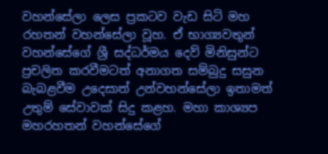වහන්සේලා ලෙස ප්‍රකටව වැඩ සිටි මහ රහතන් වහන්සේලා වූහ. ඒ භාග්‍යවතුන් වහන්සේගේ ශ්‍රී සද්ධර්මය දෙව් මිනිසුන්ට ප්‍රචලිත කරවීමටත් අනාගත සම්බුදු සසුන බැබළවීම උදෙසාත් උන්වහන්සේලා ඉතාමත් උතුම් සේවාවක් සිදු කළහ. මහා කාශ්‍යප මහරහතන් වහන්සේගේ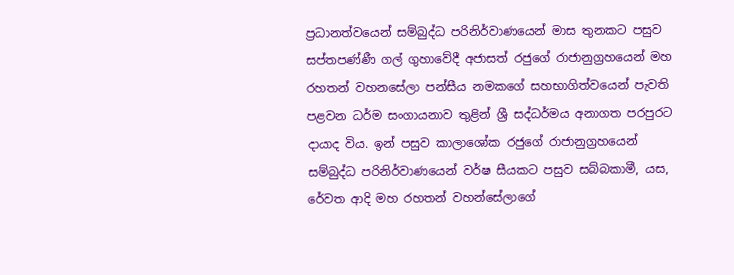ප්‍රධානත්වයෙන් සම්බුද්ධ පරිනිර්වාණයෙන් මාස තුනකට පසුව සප්තපණ්ණී ගල් ගුහාවේදී අජාසත් රජුගේ රාජානුග්‍රහයෙන් මහ රහතන් වහනසේලා පන්සීය නමකගේ සහභාගිත්වයෙන් පැවති පළවන ධර්ම සංගායනාව තුළින් ශ්‍රී සද්ධර්මය අනාගත පරපුරට දායාද විය. ඉන් පසුව කාලාශෝක රජුගේ රාජානුග්‍රහයෙන් සම්බුද්ධ පරිනිර්වාණයෙන් වර්ෂ සීයකට පසුව සබ්බකාමී, යස, රේවත ආදි මහ රහතන් වහන්සේලාගේ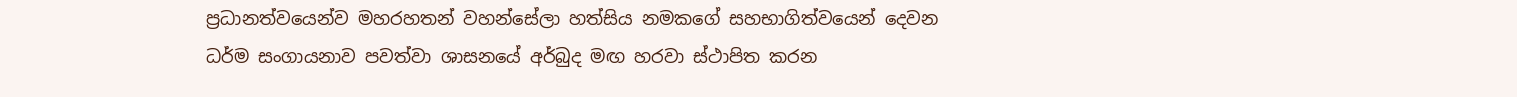ප්‍රධානත්වයෙන්ව මහරහතන් වහන්සේලා හත්සිය නමකගේ සහභාගිත්වයෙන් දෙවන ධර්ම සංගායනාව පවත්වා ශාසනයේ අර්බුද මඟ හරවා ස්ථාපිත කරන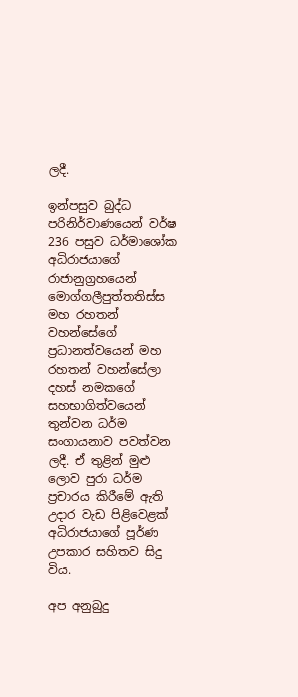ලදී.

ඉන්පසුව බුද්ධ පරිනිර්වාණයෙන් වර්ෂ 236 පසුව ධර්මාශෝක අධිරාජයාගේ රාජානුග්‍රහයෙන් මොග්ගලීපුත්තතිස්ස මහ රහතන් වහන්සේගේ ප්‍රධානත්වයෙන් මහ රහතන් වහන්සේලා දහස් නමකගේ සහභාගිත්වයෙන් තුන්වන ධර්ම සංගායනාව පවත්වන ලදී. ඒ තුළින් මුළු ලොව පුරා ධර්ම ප්‍රචාරය කිරීමේ ඇති උදාර වැඩ පිළිවෙළක් අධිරාජයාගේ පූර්ණ උපකාර සහිතව සිදු විය.

අප අනුබුදු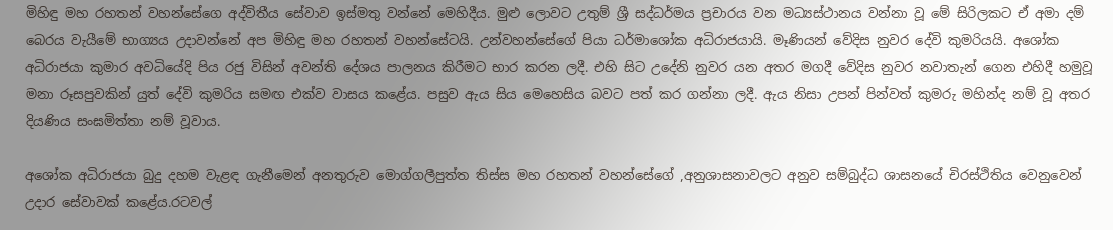මිහිඳු මහ රහතන් වහන්සේගෙ අද්විතීය සේවාව ඉස්මතු වන්නේ මෙහිදීය. මුළු ලොවට උතුම් ශ්‍රී සද්ධර්මය ප්‍රචාරය වන මධ්‍යස්ථානය වන්නා වූ මේ සිරිලකට ඒ අමා දම් බෙරය වැයීමේ භාග්‍යය උදාවන්නේ අප මිහිඳු මහ රහතන් වහන්සේටයි. උන්වහන්සේගේ පියා ධර්මාශෝක අධිරාජයායි. මෑණියන් වේදිස නුවර දේවි කුමරියයි. අශෝක අධිරාජයා කුමාර අවධියේදි පිය රජු විසින් අවන්ති දේශය පාලනය කිරීමට භාර කරන ලදී. එහි සිට උදේනි නුවර යන අතර මගදී වේදිස නුවර නවාතැන් ගෙන එහිදී හමුවූ මනා රූසපුවකින් යුත් දේවි කුමරිය සමඟ එක්ව වාසය කළේය. පසුව ඇය සිය මෙහෙසිය බවට පත් කර ගන්නා ලදී. ඇය නිසා උපන් පින්වත් කුමරු මහින්ද නම් වූ අතර දියණිය සංඝමිත්තා නම් වූවාය.

අශෝක අධිරාජයා බුදු දහම වැළඳ ගැනීමෙන් අනතුරුව මොග්ගලීපුත්ත තිස්ස මහ රහතන් වහන්සේගේ ,අනුශාසනාවලට අනුව සම්බුද්ධ ශාසනයේ චිරස්ථිතිය වෙනුවෙන් උදාර සේවාවක් කළේය.රටවල්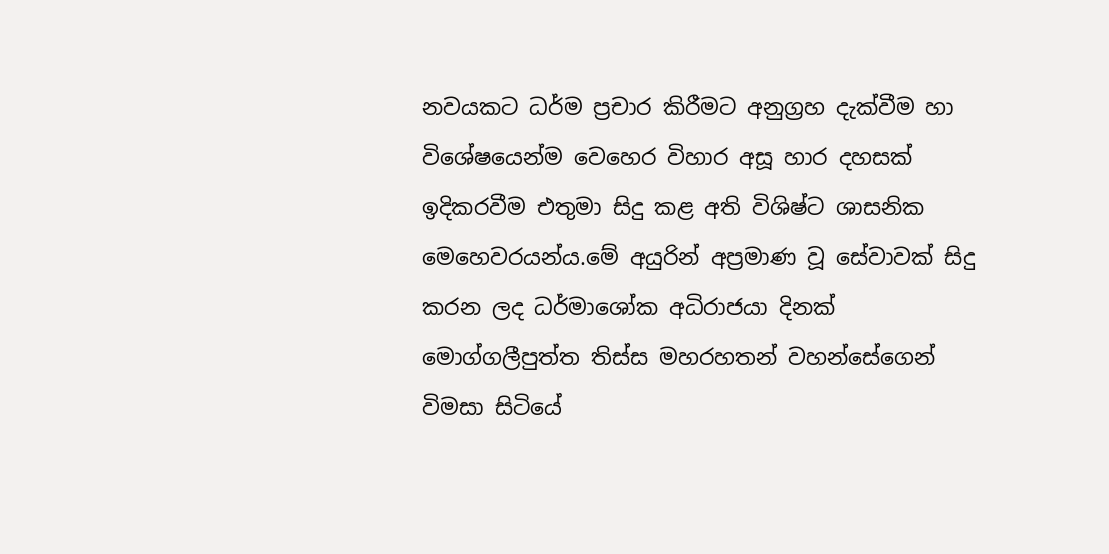නවයකට ධර්ම ප්‍රචාර කිරීමට අනුග්‍රහ දැක්වීම හා විශේෂයෙන්ම වෙහෙර විහාර අසූ හාර දහසක් ඉදිකරවීම එතුමා සිදු කළ අති විශිෂ්ට ශාසනික මෙහෙවරයන්ය.මේ අයුරින් අප්‍රමාණ වූ සේවාවක් සිදු කරන ලද ධර්මාශෝක අධිරාජයා දිනක් මොග්ගලීපුත්ත තිස්ස මහරහතන් වහන්සේගෙන් විමසා සිටියේ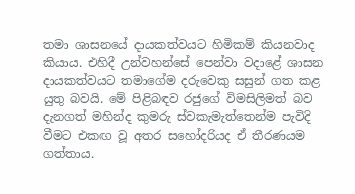තමා ශාසනයේ දායකත්වයට හිමිකම් කියනවාද කියාය. එහිදී උන්වහන්සේ පෙන්වා වදාළේ ශාසන දායකත්වයට තමාගේම දරුවෙකු සසුන් ගත කළ යුතු බවයි. මේ පිළිබඳව රජුගේ විමසිලිමත් බව දැනගත් මහින්ද කුමරු ස්වකැමැත්තෙන්ම පැවිදි වීමට එකඟ වූ අතර සහෝදරියද ඒ තීරණයම ගත්තාය.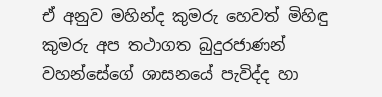ඒ අනුව මහින්ද කුමරු හෙවත් මිහිඳු කුමරු අප තථාගත බුදුරජාණන් වහන්සේගේ ශාසනයේ පැවිද්ද හා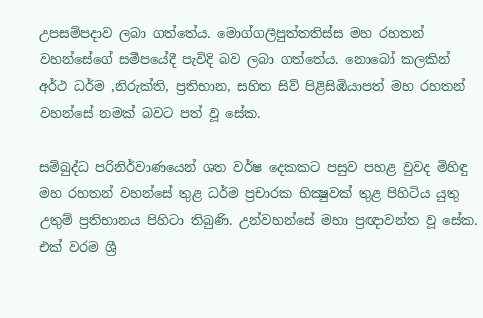උපසම්පදාව ලබා ගත්තේය. මොග්ගලීපුත්තතිස්ස මහ රහතන් වහන්සේගේ සමීපයේදී පැවිදි බව ලබා ගත්තේය. නොබෝ කලකින් අර්ථ ධර්ම ,නිරුක්ති, ප්‍රතිභාන, සහිත සිව් පිළිසිඹියාපත් මහ රහතන් වහන්සේ නමක් බවට පත් වූ සේක.

සම්බුද්ධ පරිනිර්වාණයෙන් ශත වර්ෂ දෙකකට පසුව පහළ වුවද මිහිඳු මහ රහතන් වහන්සේ තුළ ධර්ම ප්‍රචාරක භික්‍ෂුවක් තුළ පිහිටිය යුතු උතුම් ප්‍රතිභානය පිහිටා තිබුණි. උන්වහන්සේ මහා ප්‍රඥාවන්ත වූ සේක. එක් වරම ශ්‍රී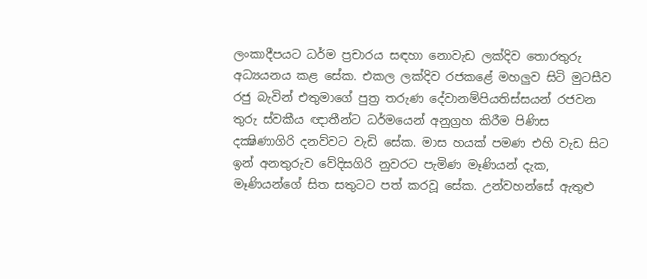ලංකාදීපයට ධර්ම ප්‍රචාරය සඳහා නොවැඩ ලක්දිව තොරතුරු අධ්‍යයනය කළ සේක. එකල ලක්දිව රජකළේ මහලුව සිටි මුටසීව රජු බැවින් එතුමාගේ පුත්‍ර තරුණ දේවානම්පියතිස්සයන් රජවන තුරු ස්වකීය ඥාතීන්ට ධර්මයෙන් අනුග්‍රහ කිරීම පිණිස දක්‍ෂිණාගිරි දනව්වට වැඩි සේක. මාස හයක් පමණ එහි වැඩ සිට ඉන් අනතුරුව වේදිසගිරි නුවරට පැමිණ මෑණියන් දැක, මෑණියන්ගේ සිත සතුටට පත් කරවූ සේක. උන්වහන්සේ ඇතුළු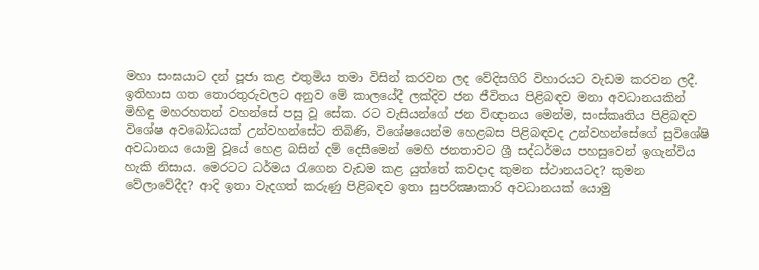මහා සංඝයාට දන් පූජා කළ එතුමිය තමා විසින් කරවන ලද වේදිසගිරි විහාරයට වැඩම කරවන ලදී. ඉතිහාස ගත තොරතුරුවලට අනුව මේ කාලයේදී ලක්දිව ජන ජීවිතය පිළිබඳව මනා අවධානයකින් මිහිඳු මහරහතන් වහන්සේ පසු වූ සේක. රට වැසියන්ගේ ජන විඥානය මෙන්ම, සංස්කෘතිය පිළිබඳව විශේෂ අවබෝධයක් උන්වහන්සේට තිබිණි, විශේෂයෙන්ම හෙළබස පිළිබඳවද උන්වහන්සේගේ සුවිශේෂි අවධානය යොමු වූයේ හෙළ බසින් දම් දෙසීමෙන් මෙහි ජනතාවට ශ්‍රී සද්ධර්මය පහසුවෙන් ඉගැන්විය හැකි නිසාය. මෙරටට ධර්මය රැගෙන වැඩම කළ යුත්තේ කවදාද කුමන ස්ථානයටද? කුමන වේලාවේදීද? ආදි ඉතා වැදගත් කරුණු පිළිබඳව ඉතා සුපරික්‍ෂාකාරි අවධානයක් යොමු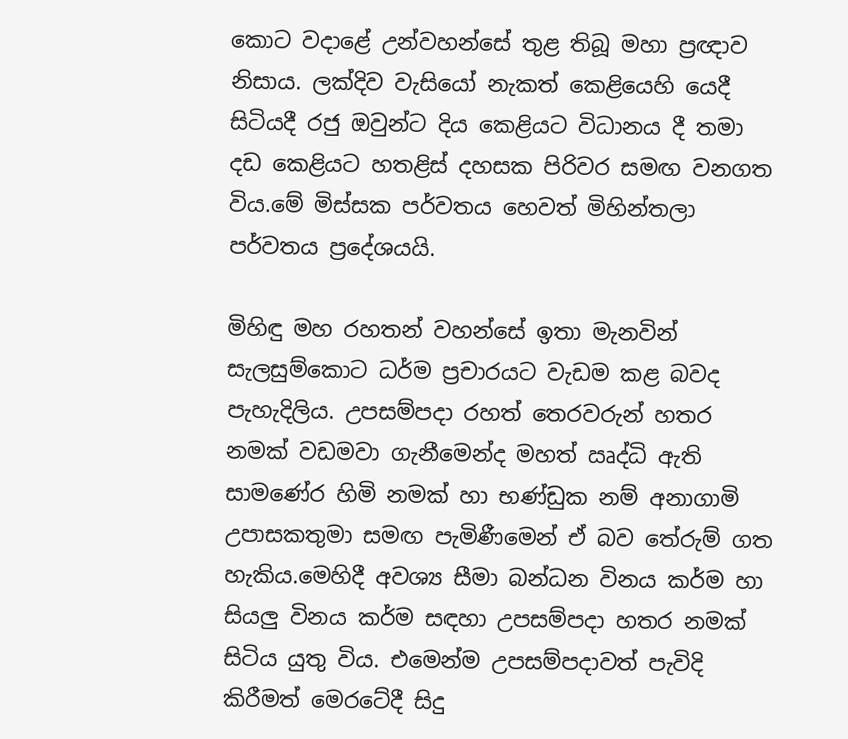කොට වදාළේ උන්වහන්සේ තුළ තිබූ මහා ප්‍රඥාව නිසාය. ලක්දිව වැසියෝ නැකත් කෙළියෙහි යෙදී සිටියදී රජු ඔවුන්ට දිය කෙළියට විධානය දී තමා දඩ කෙළියට හතළිස් දහසක පිරිවර සමඟ වනගත විය.මේ මිස්සක පර්වතය හෙවත් මිහින්තලා පර්වතය ප්‍රදේශයයි.

මිහිඳු මහ රහතන් වහන්සේ ඉතා මැනවින් සැලසුම්කොට ධර්ම ප්‍රචාරයට වැඩම කළ බවද පැහැදිලිය. උපසම්පදා රහත් තෙරවරුන් හතර නමක් වඩමවා ගැනීමෙන්ද මහත් ඍද්ධි ඇති සාමණේර හිමි නමක් හා භණ්ඩුක නම් අනාගාමි උපාසකතුමා සමඟ පැමිණීමෙන් ඒ බව තේරුම් ගත හැකිය.මෙහිදී අවශ්‍ය සීමා බන්ධන විනය කර්ම හා සියලු විනය කර්ම සඳහා උපසම්පදා හතර නමක් සිටිය යුතු විය. එමෙන්ම උපසම්පදාවත් පැවිදි කිරීමත් මෙරටේදී සිදු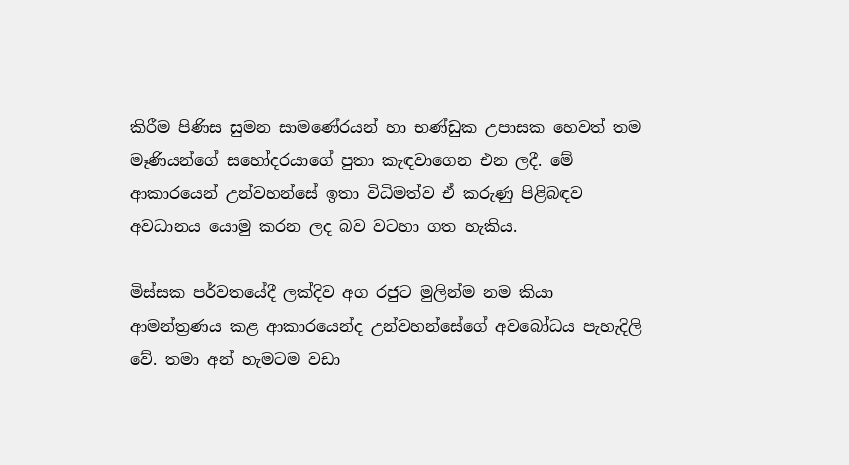කිරීම පිණිස සුමන සාමණේරයන් හා භණ්ඩුක උපාසක හෙවත් තම මෑණියන්ගේ සහෝදරයාගේ පුතා කැඳවාගෙන එන ලදී. මේ ආකාරයෙන් උන්වහන්සේ ඉතා විධිමත්ව ඒ කරුණු පිළිබඳව අවධානය යොමු කරන ලද බව වටහා ගත හැකිය.

මිස්සක පර්වතයේදී ලක්දිව අග රජුට මුලින්ම නම කියා ආමන්ත්‍රණය කළ ආකාරයෙන්ද උන්වහන්සේගේ අවබෝධය පැහැදිලි වේ. තමා අන් හැමටම වඩා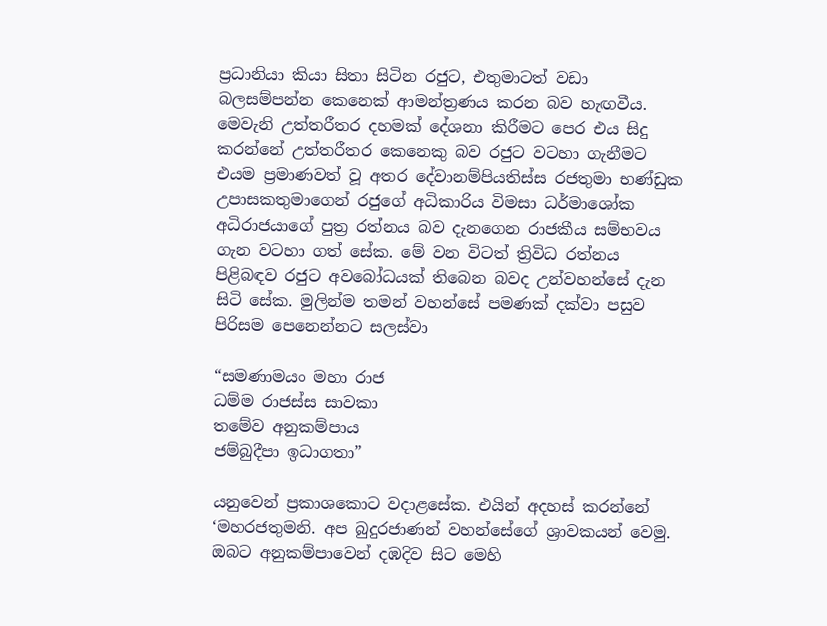ප්‍රධානියා කියා සිතා සිටින රජුට, එතුමාටත් වඩා බලසම්පන්න කෙනෙක් ආමන්ත්‍රණය කරන බව හැඟවීය. මෙවැනි උත්තරීතර දහමක් දේශනා කිරීමට පෙර එය සිදු කරන්නේ උත්තරීතර කෙනෙකු බව රජුට වටහා ගැනීමට එයම ප්‍රමාණවත් වූ අතර දේවානම්පියතිස්ස රජතුමා භණ්ඩුක උපාසකතුමාගෙන් රජුගේ අධිකාරිය විමසා ධර්මාශෝක අධිරාජයාගේ පුත්‍ර රත්නය බව දැනගෙන රාජකීය සම්භවය ගැන වටහා ගත් සේක. මේ වන විටත් ත්‍රිවිධ රත්නය පිළිබඳව රජුට අවබෝධයක් තිබෙන බවද උන්වහන්සේ දැන සිටි සේක. මුලින්ම තමන් වහන්සේ පමණක් දක්වා පසුව පිරිසම පෙනෙන්නට සලස්වා

“සමණාමයං මහා රාජ
ධම්ම රාජස්ස සාවකා
තමේව අනුකම්පාය
ජම්බුදීපා ඉධාගතා”

යනුවෙන් ප්‍රකාශකොට වදාළසේක. එයින් අදහස් කරන්නේ ‘මහරජතුමනි. අප බුදුරජාණන් වහන්සේගේ ශ්‍රාවකයන් වෙමු. ඔබට අනුකම්පාවෙන් දඹදිව සිට මෙහි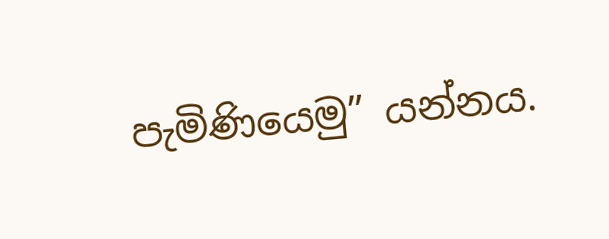පැමිණියෙමු” යන්නය.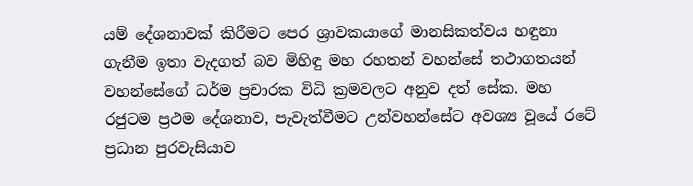යම් දේශනාවක් කිරීමට පෙර ශ්‍රාවකයාගේ මානසිකත්වය හඳුනා ගැනීම ඉතා වැදගත් බව මිහිඳු මහ රහතන් වහන්සේ තථාගතයන් වහන්සේගේ ධර්ම ප්‍රචාරක විධි ක්‍රමවලට අනුව දත් සේක. මහ රජුටම ප්‍රථම දේශනාව, පැවැත්වීමට උන්වහන්සේට අවශ්‍ය වූයේ රටේ ප්‍රධාන පුරවැසියාව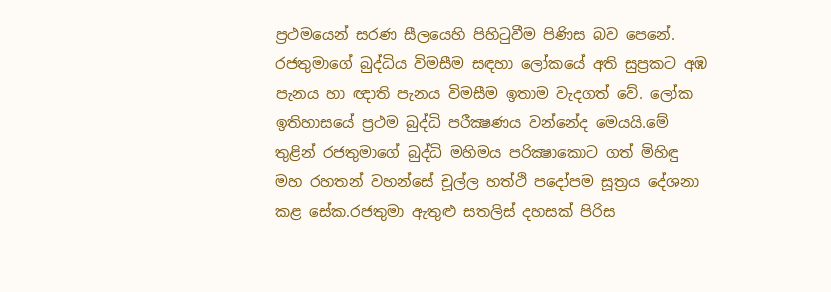ප්‍රථමයෙන් සරණ සීලයෙහි පිහිටුවීම පිණිස බව පෙනේ. රජතුමාගේ බුද්ධිය විමසීම සඳහා ලෝකයේ අති සුප්‍රකට අඹ පැනය හා ඥාති පැනය විමසීම ඉතාම වැදගත් වේ. ලෝක ඉතිහාසයේ ප්‍රථම බුද්ධි පරීක්‍ෂණය වන්නේද මෙයයි.මේ තුළින් රජතුමාගේ බුද්ධි මහිමය පරික්‍ෂාකොට ගත් මිහිඳු මහ රහතන් වහන්සේ චූල්ල හත්ථි පදෝපම සූත්‍රය දේශනා කළ සේක.රජතුමා ඇතුළු සතලිස් දහසක් පිරිස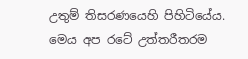උතුම් තිසරණයෙහි පිහිටියේය. මෙය අප රටේ උත්තරීතරම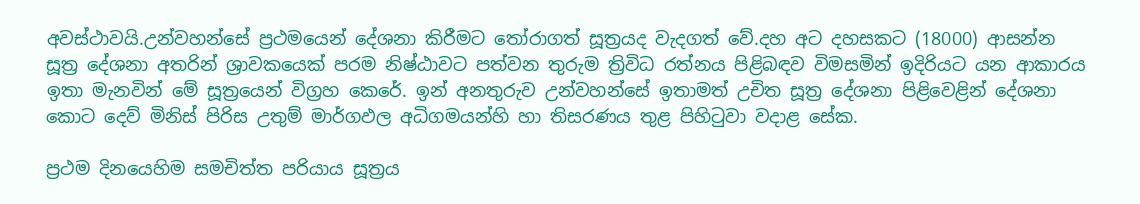අවස්ථාවයි.උන්වහන්සේ ප්‍රථමයෙන් දේශනා කිරීමට තෝරාගත් සූත්‍රයද වැදගත් වේ.දහ අට දහසකට (18000) ආසන්න සූත්‍ර දේශනා අතරින් ශ්‍රාවකයෙක් පරම නිෂ්ඨාවට පත්වන තුරුම ත්‍රිවිධ රත්නය පිළිබඳව විමසමින් ඉදිරියට යන ආකාරය ඉතා මැනවින් මේ සූත්‍රයෙන් විග්‍රහ කෙරේ. ඉන් අනතුරුව උන්වහන්සේ ඉතාමත් උචිත සූත්‍ර දේශනා පිළිවෙළින් දේශනා කොට දෙව් මිනිස් පිරිස උතුම් මාර්ගඵල අධිගමයන්හි හා තිසරණය තුළ පිහිටුවා වදාළ සේක.

ප්‍රථම දිනයෙහිම සමචිත්ත පරියාය සූත්‍රය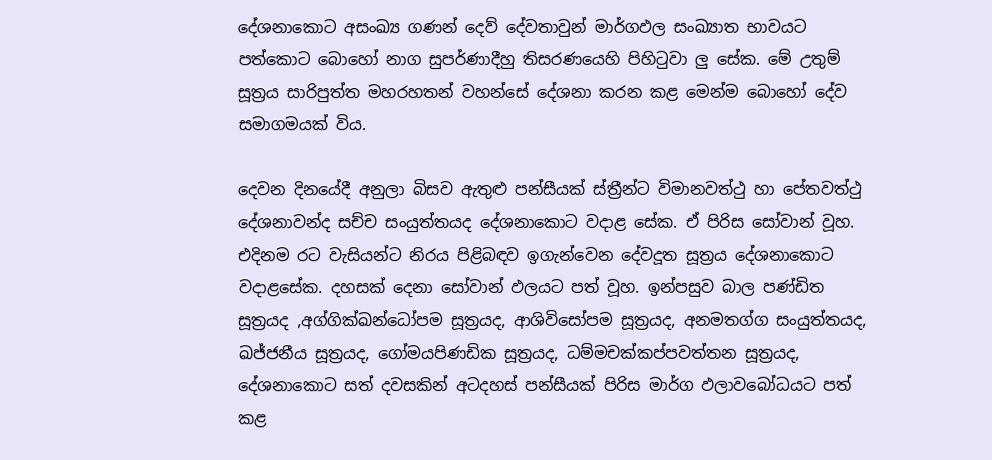දේශනාකොට අසංඛ්‍ය ගණන් දෙව් දේවතාවුන් මාර්ගඵල සංඛ්‍යාත භාවයට පත්කොට බොහෝ නාග සුපර්ණාදීහු තිසරණයෙහි පිහිටුවා ලු සේක. මේ උතුම් සූත්‍රය සාරිපුත්ත මහරහතන් වහන්සේ දේශනා කරන කළ මෙන්ම බොහෝ දේව සමාගමයක් විය.

දෙවන දිනයේදී අනුලා බිසව ඇතුළු පන්සීයක් ස්ත්‍රීන්ට විමානවත්ථු හා පේතවත්ථු දේශනාවන්ද සච්ච සංයුත්තයද දේශනාකොට වදාළ සේක. ඒ පිරිස සෝවාන් වූහ. එදිනම රට වැසියන්ට නිරය පිළිබඳව ඉගැන්වෙන දේවදූත සූත්‍රය දේශනාකොට වදාළසේක. දහසක් දෙනා සෝවාන් ඵලයට පත් වූහ. ඉන්පසුව බාල පණ්ඩිත සූත්‍රයද ,අග්ගික්ඛන්ධෝපම සූත්‍රයද, ආශිවිසෝපම සූත්‍රයද, අනමතග්ග සංයුත්තයද, ඛජ්ජනීය සූත්‍රයද, ගෝමයපිණඩික සූත්‍රයද, ධම්මචක්කප්පවත්තන සූත්‍රයද, දේශනාකොට සත් දවසකින් අටදහස් පන්සීයක් පිරිස මාර්ග ඵලාවබෝධයට පත් කළ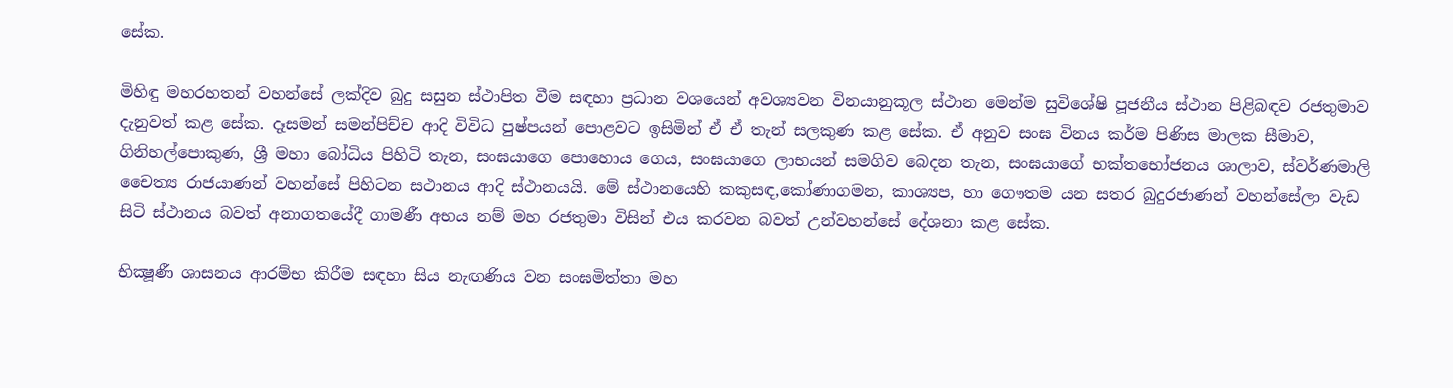සේක.

මිහිඳු මහරහතන් වහන්සේ ලක්දිව බුදු සසුන ස්ථාපිත වීම සඳහා ප්‍රධාන වශයෙන් අවශ්‍යවන විනයානුකූල ස්ථාන මෙන්ම සුවිශේෂි පූජනීය ස්ථාන පිළිබඳව රජතුමාව දැනුවත් කළ සේක. දෑසමන් සමන්පිච්ච ආදි විවිධ පුෂ්පයන් පොළවට ඉසිමින් ඒ ඒ තැන් සලකුණ කළ සේක. ඒ අනුව සංඝ විනය කර්ම පිණිස මාලක සීමාව, ගිනිහල්පොකුණ, ශ්‍රී මහා බෝධිය පිහිටි තැන, සංඝයාගෙ පොහොය ගෙය, සංඝයාගෙ ලාභයන් සමගිව බෙදන තැන, සංඝයාගේ භක්තභෝජනය ශාලාව, ස්වර්ණමාලි චෛත්‍ය රාජයාණන් වහන්සේ පිහිටන සථානය ආදි ස්ථානයයි. මේ ස්ථානයෙහි කකුසඳ,කෝණාගමන, කාශ්‍යප, හා ගෞතම යන සතර බුදුරජාණන් වහන්සේලා වැඩ සිටි ස්ථානය බවත් අනාගතයේදී ගාමණී අභය නම් මහ රජතුමා විසින් එය කරවන බවත් උන්වහන්සේ දේශනා කළ සේක.

භික්‍ෂූණී ශාසනය ආරම්භ කිරීම සඳහා සිය නැඟණිය වන සංඝමිත්තා මහ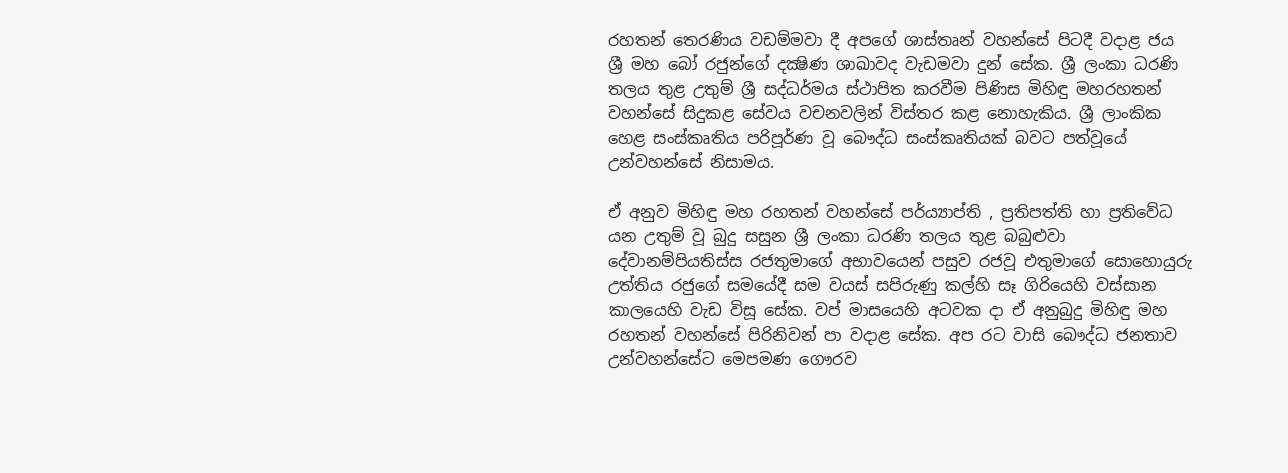රහතන් තෙරණිය වඩම්මවා දී අපගේ ශාස්තෘන් වහන්සේ පිටදී වදාළ ජය ශ්‍රී මහ බෝ රජුන්ගේ දක්‍ෂිණ ශාඛාවද වැඩමවා දුන් සේක. ශ්‍රී ලංකා ධරණි තලය තුළ උතුම් ශ්‍රී සද්ධර්මය ස්ථාපිත කරවීම පිණිස මිහිඳු මහරහතන් වහන්සේ සිදුකළ සේවය වචනවලින් විස්තර කළ නොහැකිය. ශ්‍රී ලාංකික හෙළ සංස්කෘතිය පරිපූර්ණ වූ බෞද්ධ සංස්කෘතියක් බවට පත්වූයේ උන්වහන්සේ නිසාමය.

ඒ අනුව මිහිඳු මහ රහතන් වහන්සේ පර්ය්‍යාප්ති , ප්‍රතිපත්ති හා ප්‍රතිවේධ යන උතුම් වූ බුදු සසුන ශ්‍රී ලංකා ධරණි තලය තුළ බබුළුවා දේවානම්පියතිස්ස රජතුමාගේ අභාවයෙන් පසුව රජවූ එතුමාගේ සොහොයුරු උත්තිය රජුගේ සමයේදී සම වයස් සපිරුණු කල්හි සෑ ගිරියෙහි වස්සාන කාලයෙහි වැඩ විසූ සේක. වප් මාසයෙහි අටවක දා ඒ අනුබුදු මිහිඳු මහ රහතන් වහන්සේ පිරිනිවන් පා වදාළ සේක. අප රට වාසි බෞද්ධ ජනතාව උන්වහන්සේට මෙපමණ ගෞරව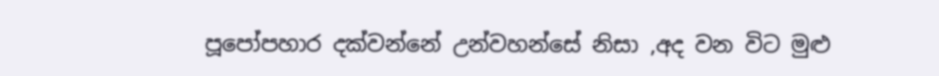පූපෝපහාර දක්වන්නේ උන්වහන්සේ නිසා ,අද වන විට මුළු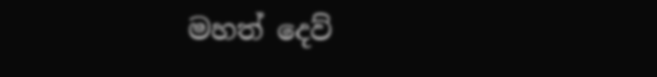මහත් දෙව්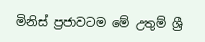මිනිස් ප්‍රජාවටම මේ උතුම් ශ්‍රී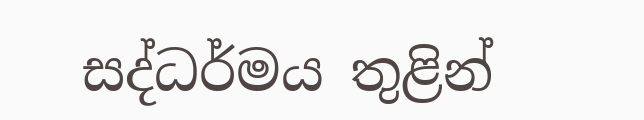සද්ධර්මය තුළින්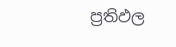ප්‍රතිඵල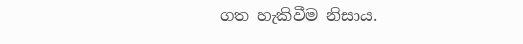ගත හැකිවීම නිසාය.